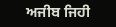ਅਜੀਬ ਜਿਹੀ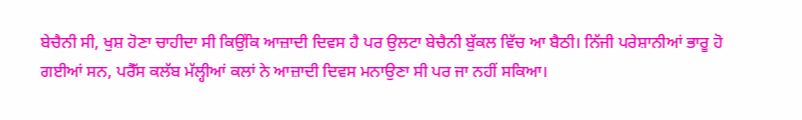ਬੇਚੈਨੀ ਸੀ, ਖੁਸ਼ ਹੋਣਾ ਚਾਹੀਦਾ ਸੀ ਕਿਉਂਕਿ ਆਜ਼ਾਦੀ ਦਿਵਸ ਹੈ ਪਰ ਉਲਟਾ ਬੇਚੈਨੀ ਬੁੱਕਲ ਵਿੱਚ ਆ ਬੈਠੀ। ਨਿੱਜੀ ਪਰੇਸ਼ਾਨੀਆਂ ਭਾਰੂ ਹੋ ਗਈਆਂ ਸਨ, ਪਰੈੱਸ ਕਲੱਬ ਮੱਲ੍ਹੀਆਂ ਕਲਾਂ ਨੇ ਆਜ਼ਾਦੀ ਦਿਵਸ ਮਨਾਉਣਾ ਸੀ ਪਰ ਜਾ ਨਹੀਂ ਸਕਿਆ।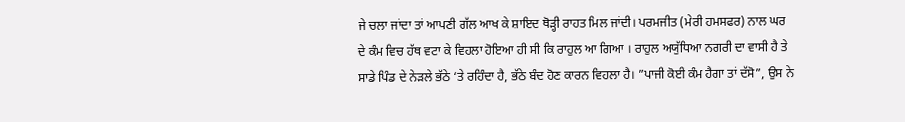ਜੇ ਚਲਾ ਜਾਂਦਾ ਤਾਂ ਆਪਣੀ ਗੱਲ ਆਖ ਕੇ ਸ਼ਾਇਦ ਥੋੜ੍ਹੀ ਰਾਹਤ ਮਿਲ ਜਾਂਦੀ। ਪਰਮਜੀਤ (ਮੇਰੀ ਹਮਸਫਰ) ਨਾਲ ਘਰ ਦੇ ਕੰਮ ਵਿਚ ਹੱਥ ਵਟਾ ਕੇ ਵਿਹਲਾ ਹੋਇਆ ਹੀ ਸੀ ਕਿ ਰਾਹੁਲ ਆ ਗਿਆ । ਰਾਹੁਲ ਅਯੁੱਧਿਆ ਨਗਰੀ ਦਾ ਵਾਸੀ ਹੈ ਤੇ ਸਾਡੇ ਪਿੰਡ ਦੇ ਨੇੜਲੇ ਭੱਠੇ ‘ਤੇ ਰਹਿੰਦਾ ਹੈ, ਭੱਠੇ ਬੰਦ ਹੋਣ ਕਾਰਨ ਵਿਹਲਾ ਹੈ। ”ਪਾਜੀ ਕੋਈ ਕੰਮ ਹੈਗਾ ਤਾਂ ਦੱਸੋ”, ਉਸ ਨੇ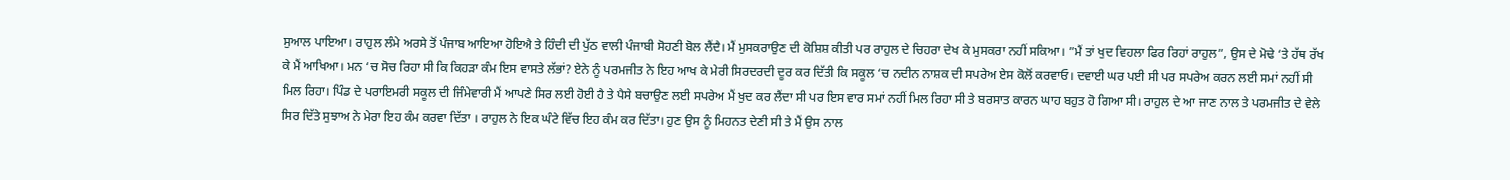ਸੁਆਲ ਪਾਇਆ। ਰਾਹੁਲ ਲੰਮੇ ਅਰਸੇ ਤੋਂ ਪੰਜਾਬ ਆਇਆ ਹੋਇਐ ਤੇ ਹਿੰਦੀ ਦੀ ਪੁੱਠ ਵਾਲੀ ਪੰਜਾਬੀ ਸੋਹਣੀ ਬੋਲ ਲੈਂਦੈ। ਮੈਂ ਮੁਸਕਰਾਉਣ ਦੀ ਕੋਸ਼ਿਸ਼ ਕੀਤੀ ਪਰ ਰਾਹੁਲ ਦੇ ਚਿਹਰਾ ਦੇਖ ਕੇ ਮੁਸਕਰਾ ਨਹੀਂ ਸਕਿਆ। ”ਮੈਂ ਤਾਂ ਖੁਦ ਵਿਹਲਾ ਫਿਰ ਰਿਹਾਂ ਰਾਹੁਲ”, ਉਸ ਦੇ ਮੋਢੇ ‘ਤੇ ਹੱਥ ਰੱਖ ਕੇ ਮੈਂ ਆਖਿਆ। ਮਨ ‘ਚ ਸੋਚ ਰਿਹਾ ਸੀ ਕਿ ਕਿਹੜਾ ਕੰਮ ਇਸ ਵਾਸਤੇ ਲੱਭਾਂ? ਏਨੇ ਨੂੰ ਪਰਮਜੀਤ ਨੇ ਇਹ ਆਖ ਕੇ ਮੇਰੀ ਸਿਰਦਰਦੀ ਦੂਰ ਕਰ ਦਿੱਤੀ ਕਿ ਸਕੂਲ ‘ਚ ਨਦੀਨ ਨਾਸ਼ਕ ਦੀ ਸਪਰੇਅ ਏਸ ਕੋਲੋਂ ਕਰਵਾਓ। ਦਵਾਈ ਘਰ ਪਈ ਸੀ ਪਰ ਸਪਰੇਅ ਕਰਨ ਲਈ ਸਮਾਂ ਨਹੀਂ ਸੀ ਮਿਲ ਰਿਹਾ। ਪਿੰਡ ਦੇ ਪਰਾਇਮਰੀ ਸਕੂਲ ਦੀ ਜਿੰਮੇਵਾਰੀ ਮੈਂ ਆਪਣੇ ਸਿਰ ਲਈ ਹੋਈ ਹੈ ਤੇ ਪੈਸੇ ਬਚਾਉਣ ਲਈ ਸਪਰੇਅ ਮੈਂ ਖੁਦ ਕਰ ਲੈਂਦਾ ਸੀ ਪਰ ਇਸ ਵਾਰ ਸਮਾਂ ਨਹੀਂ ਮਿਲ ਰਿਹਾ ਸੀ ਤੇ ਬਰਸਾਤ ਕਾਰਨ ਘਾਹ ਬਹੁਤ ਹੋ ਗਿਆ ਸੀ। ਰਾਹੁਲ ਦੇ ਆ ਜਾਣ ਨਾਲ ਤੇ ਪਰਮਜੀਤ ਦੇ ਵੇਲੇ ਸਿਰ ਦਿੱਤੇ ਸੁਝਾਅ ਨੇ ਮੇਰਾ ਇਹ ਕੰਮ ਕਰਵਾ ਦਿੱਤਾ । ਰਾਹੁਲ ਨੇ ਇਕ ਘੰਟੇ ਵਿੱਚ ਇਹ ਕੰਮ ਕਰ ਦਿੱਤਾ। ਹੁਣ ਉਸ ਨੂੰ ਮਿਹਨਤ ਦੇਣੀ ਸੀ ਤੇ ਮੈਂ ਉਸ ਨਾਲ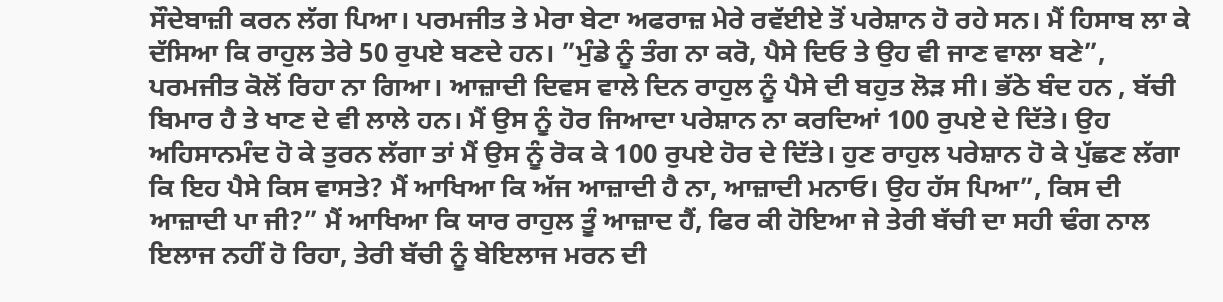ਸੌਦੇਬਾਜ਼ੀ ਕਰਨ ਲੱਗ ਪਿਆ। ਪਰਮਜੀਤ ਤੇ ਮੇਰਾ ਬੇਟਾ ਅਫਰਾਜ਼ ਮੇਰੇ ਰਵੱਈਏ ਤੋਂ ਪਰੇਸ਼ਾਨ ਹੋ ਰਹੇ ਸਨ। ਮੈਂ ਹਿਸਾਬ ਲਾ ਕੇ ਦੱਸਿਆ ਕਿ ਰਾਹੁਲ ਤੇਰੇ 50 ਰੁਪਏ ਬਣਦੇ ਹਨ। ”ਮੁੰਡੇ ਨੂੰ ਤੰਗ ਨਾ ਕਰੋ, ਪੈਸੇ ਦਿਓ ਤੇ ਉਹ ਵੀ ਜਾਣ ਵਾਲਾ ਬਣੇ”, ਪਰਮਜੀਤ ਕੋਲੋਂ ਰਿਹਾ ਨਾ ਗਿਆ। ਆਜ਼ਾਦੀ ਦਿਵਸ ਵਾਲੇ ਦਿਨ ਰਾਹੁਲ ਨੂੰ ਪੈਸੇ ਦੀ ਬਹੁਤ ਲੋੜ ਸੀ। ਭੱਠੇ ਬੰਦ ਹਨ , ਬੱਚੀ ਬਿਮਾਰ ਹੈ ਤੇ ਖਾਣ ਦੇ ਵੀ ਲਾਲੇ ਹਨ। ਮੈਂ ਉਸ ਨੂੰ ਹੋਰ ਜਿਆਦਾ ਪਰੇਸ਼ਾਨ ਨਾ ਕਰਦਿਆਂ 100 ਰੁਪਏ ਦੇ ਦਿੱਤੇ। ਉਹ ਅਹਿਸਾਨਮੰਦ ਹੋ ਕੇ ਤੁਰਨ ਲੱਗਾ ਤਾਂ ਮੈਂ ਉਸ ਨੂੰ ਰੋਕ ਕੇ 100 ਰੁਪਏ ਹੋਰ ਦੇ ਦਿੱਤੇ। ਹੁਣ ਰਾਹੁਲ ਪਰੇਸ਼ਾਨ ਹੋ ਕੇ ਪੁੱਛਣ ਲੱਗਾ ਕਿ ਇਹ ਪੈਸੇ ਕਿਸ ਵਾਸਤੇ? ਮੈਂ ਆਖਿਆ ਕਿ ਅੱਜ ਆਜ਼ਾਦੀ ਹੈ ਨਾ, ਆਜ਼ਾਦੀ ਮਨਾਓ। ਉਹ ਹੱਸ ਪਿਆ”, ਕਿਸ ਦੀ ਆਜ਼ਾਦੀ ਪਾ ਜੀ?” ਮੈਂ ਆਖਿਆ ਕਿ ਯਾਰ ਰਾਹੁਲ ਤੂੰ ਆਜ਼ਾਦ ਹੈਂ, ਫਿਰ ਕੀ ਹੋਇਆ ਜੇ ਤੇਰੀ ਬੱਚੀ ਦਾ ਸਹੀ ਢੰਗ ਨਾਲ ਇਲਾਜ ਨਹੀਂ ਹੋ ਰਿਹਾ, ਤੇਰੀ ਬੱਚੀ ਨੂੰ ਬੇਇਲਾਜ ਮਰਨ ਦੀ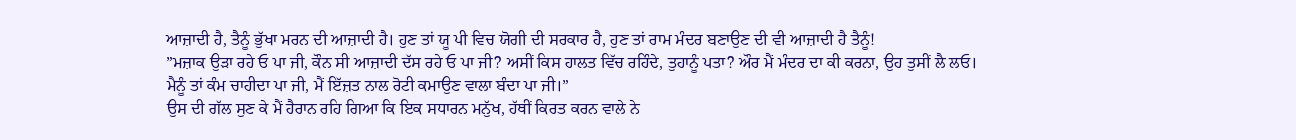ਆਜ਼ਾਦੀ ਹੈ, ਤੈਨੂੰ ਭੁੱਖਾ ਮਰਨ ਦੀ ਆਜ਼ਾਦੀ ਹੈ। ਹੁਣ ਤਾਂ ਯੂ ਪੀ ਵਿਚ ਯੋਗੀ ਦੀ ਸਰਕਾਰ ਹੈ, ਹੁਣ ਤਾਂ ਰਾਮ ਮੰਦਰ ਬਣਾਉਣ ਦੀ ਵੀ ਆਜ਼ਾਦੀ ਹੈ ਤੈਨੂੰ!
”ਮਜ਼ਾਕ ਉੜਾ ਰਹੇ ਓ ਪਾ ਜੀ, ਕੌਨ ਸੀ ਆਜ਼ਾਦੀ ਦੱਸ ਰਹੇ ਓ ਪਾ ਜੀ? ਅਸੀਂ ਕਿਸ ਹਾਲਤ ਵਿੱਚ ਰਹਿੰਦੇ, ਤੁਹਾਨੂੰ ਪਤਾ? ਔਰ ਮੈਂ ਮੰਦਰ ਦਾ ਕੀ ਕਰਨਾ, ਉਹ ਤੁਸੀਂ ਲੈ ਲਓ। ਮੈਨੂੰ ਤਾਂ ਕੰਮ ਚਾਹੀਦਾ ਪਾ ਜੀ, ਮੈਂ ਇੱਜ਼ਤ ਨਾਲ ਰੋਟੀ ਕਮਾਉਣ ਵਾਲਾ ਬੰਦਾ ਪਾ ਜੀ।”
ਉਸ ਦੀ ਗੱਲ ਸੁਣ ਕੇ ਮੈਂ ਹੈਰਾਨ ਰਹਿ ਗਿਆ ਕਿ ਇਕ ਸਧਾਰਨ ਮਨੁੱਖ, ਹੱਥੀਂ ਕਿਰਤ ਕਰਨ ਵਾਲੇ ਨੇ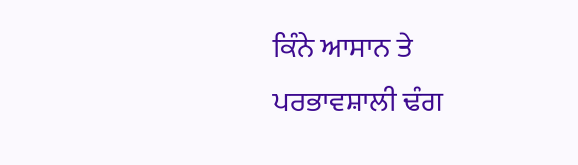ਕਿੰਨੇ ਆਸਾਨ ਤੇ ਪਰਭਾਵਸ਼ਾਲੀ ਢੰਗ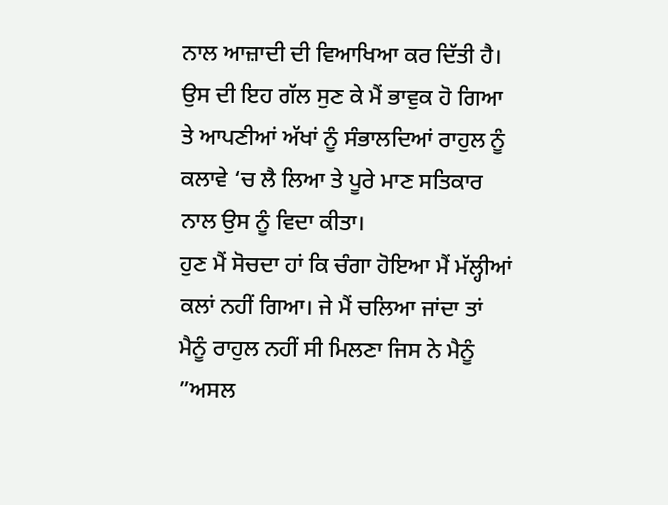ਨਾਲ ਆਜ਼ਾਦੀ ਦੀ ਵਿਆਖਿਆ ਕਰ ਦਿੱਤੀ ਹੈ।
ਉਸ ਦੀ ਇਹ ਗੱਲ ਸੁਣ ਕੇ ਮੈਂ ਭਾਵੁਕ ਹੋ ਗਿਆ ਤੇ ਆਪਣੀਆਂ ਅੱਖਾਂ ਨੂੰ ਸੰਭਾਲਦਿਆਂ ਰਾਹੁਲ ਨੂੰ ਕਲਾਵੇ ‘ਚ ਲੈ ਲਿਆ ਤੇ ਪੂਰੇ ਮਾਣ ਸਤਿਕਾਰ ਨਾਲ ਉਸ ਨੂੰ ਵਿਦਾ ਕੀਤਾ।
ਹੁਣ ਮੈਂ ਸੋਚਦਾ ਹਾਂ ਕਿ ਚੰਗਾ ਹੋਇਆ ਮੈਂ ਮੱਲ੍ਹੀਆਂ ਕਲਾਂ ਨਹੀਂ ਗਿਆ। ਜੇ ਮੈਂ ਚਲਿਆ ਜਾਂਦਾ ਤਾਂ ਮੈਨੂੰ ਰਾਹੁਲ ਨਹੀਂ ਸੀ ਮਿਲਣਾ ਜਿਸ ਨੇ ਮੈਨੂੰ ”ਅਸਲ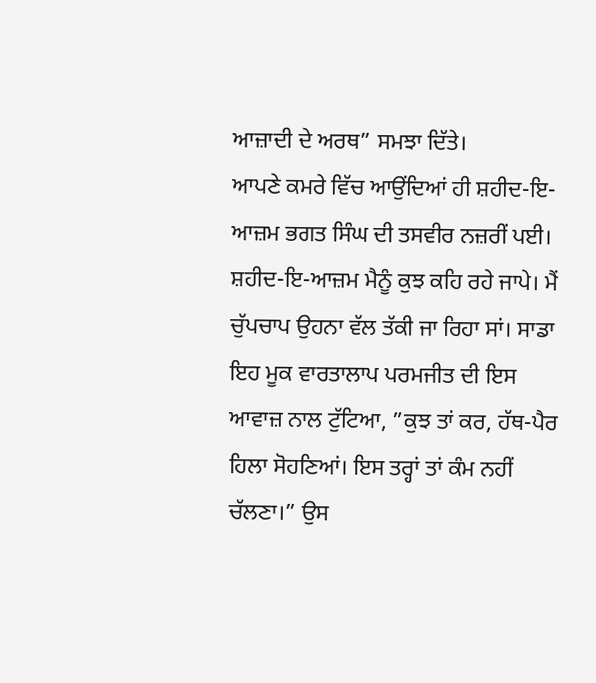ਆਜ਼ਾਦੀ ਦੇ ਅਰਥ” ਸਮਝਾ ਦਿੱਤੇ।
ਆਪਣੇ ਕਮਰੇ ਵਿੱਚ ਆਉਂਦਿਆਂ ਹੀ ਸ਼ਹੀਦ-ਇ-ਆਜ਼ਮ ਭਗਤ ਸਿੰਘ ਦੀ ਤਸਵੀਰ ਨਜ਼ਰੀਂ ਪਈ। ਸ਼ਹੀਦ-ਇ-ਆਜ਼ਮ ਮੈਨੂੰ ਕੁਝ ਕਹਿ ਰਹੇ ਜਾਪੇ। ਮੈਂ ਚੁੱਪਚਾਪ ਉਹਨਾ ਵੱਲ ਤੱਕੀ ਜਾ ਰਿਹਾ ਸਾਂ। ਸਾਡਾ ਇਹ ਮੂਕ ਵਾਰਤਾਲਾਪ ਪਰਮਜੀਤ ਦੀ ਇਸ ਆਵਾਜ਼ ਨਾਲ ਟੁੱਟਿਆ, ”ਕੁਝ ਤਾਂ ਕਰ, ਹੱਥ-ਪੈਰ ਹਿਲਾ ਸੋਹਣਿਆਂ। ਇਸ ਤਰ੍ਹਾਂ ਤਾਂ ਕੰਮ ਨਹੀਂ ਚੱਲਣਾ।” ਉਸ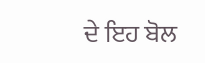ਦੇ ਇਹ ਬੋਲ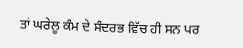ਤਾਂ ਘਰੇਲੂ ਕੰਮ ਦੇ ਸੰਦਰਭ ਵਿੱਚ ਹੀ ਸਨ ਪਰ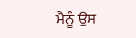ਮੈਨੂੰ ਉਸ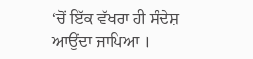‘ਚੋਂ ਇੱਕ ਵੱਖਰਾ ਹੀ ਸੰਦੇਸ਼ ਆਉਂਦਾ ਜਾਪਿਆ ।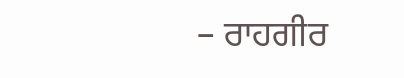– ਰਾਹਗੀਰ